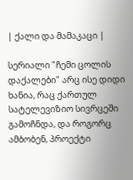| ქალი და მამაკაცი |

სერიალი "ჩემი ცოლის დაქალები" არც ისე დიდი ხანია, რაც ქართულ სატელევიზიო სივრცეში გამოჩნდა, და როგორც ამბობენ, პროექტი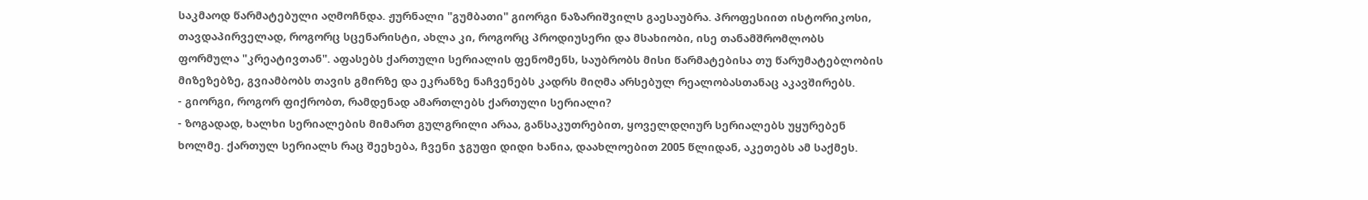საკმაოდ წარმატებული აღმოჩნდა. ჟურნალი "გუმბათი" გიორგი ნაზარიშვილს გაესაუბრა. პროფესიით ისტორიკოსი, თავდაპირველად, როგორც სცენარისტი, ახლა კი, როგორც პროდიუსერი და მსახიობი, ისე თანამშრომლობს ფორმულა "კრეატივთან". აფასებს ქართული სერიალის ფენომენს, საუბრობს მისი წარმატებისა თუ წარუმატებლობის მიზეზებზე, გვიამბობს თავის გმირზე და ეკრანზე ნაჩვენებს კადრს მიღმა არსებულ რეალობასთანაც აკავშირებს.
- გიორგი, როგორ ფიქრობთ, რამდენად ამართლებს ქართული სერიალი?
- ზოგადად, ხალხი სერიალების მიმართ გულგრილი არაა, განსაკუთრებით, ყოველდღიურ სერიალებს უყურებენ ხოლმე. ქართულ სერიალს რაც შეეხება, ჩვენი ჯგუფი დიდი ხანია, დაახლოებით 2005 წლიდან, აკეთებს ამ საქმეს.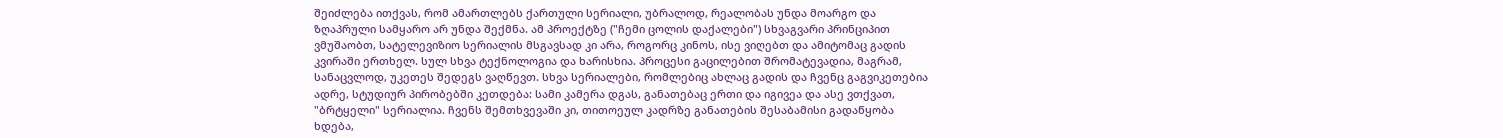შეიძლება ითქვას, რომ ამართლებს ქართული სერიალი, უბრალოდ, რეალობას უნდა მოარგო და ზღაპრული სამყარო არ უნდა შექმნა. ამ პროექტზე ("ჩემი ცოლის დაქალები") სხვაგვარი პრინციპით ვმუშაობთ, სატელევიზიო სერიალის მსგავსად კი არა, როგორც კინოს, ისე ვიღებთ და ამიტომაც გადის კვირაში ერთხელ. სულ სხვა ტექნოლოგია და ხარისხია. პროცესი გაცილებით შრომატევადია, მაგრამ, სანაცვლოდ, უკეთეს შედეგს ვაღწევთ. სხვა სერიალები, რომლებიც ახლაც გადის და ჩვენც გაგვიკეთებია ადრე, სტუდიურ პირობებში კეთდება: სამი კამერა დგას, განათებაც ერთი და იგივეა და ასე ვთქვათ, "ბრტყელი" სერიალია. ჩვენს შემთხვევაში კი, თითოეულ კადრზე განათების შესაბამისი გადაწყობა ხდება,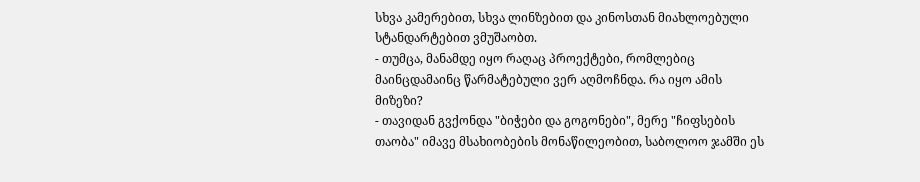სხვა კამერებით, სხვა ლინზებით და კინოსთან მიახლოებული სტანდარტებით ვმუშაობთ.
- თუმცა, მანამდე იყო რაღაც პროექტები, რომლებიც მაინცდამაინც წარმატებული ვერ აღმოჩნდა. რა იყო ამის მიზეზი?
- თავიდან გვქონდა "ბიჭები და გოგონები", მერე "ჩიფსების თაობა" იმავე მსახიობების მონაწილეობით, საბოლოო ჯამში ეს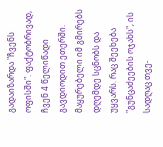გადაიზარდა "ჩვენს ოფისში". ფაქტობრივად, ჩვენ 4 წელიწადი გავდიოდით ეთერში. მაყურებელი იმ გმირებს დღემდე სცნობს და უყვარს. რაც შეეხება "გუნცაძეების ოჯახს", ის სადღაც თვე-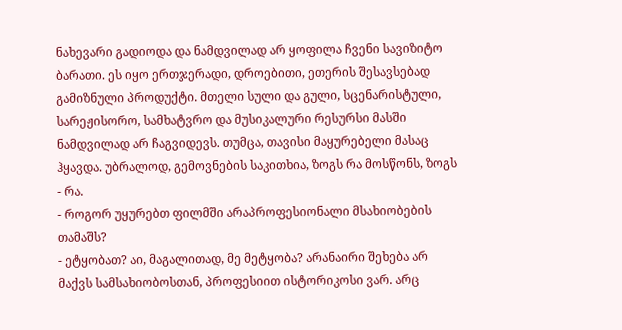ნახევარი გადიოდა და ნამდვილად არ ყოფილა ჩვენი სავიზიტო ბარათი. ეს იყო ერთჯერადი, დროებითი, ეთერის შესავსებად გამიზნული პროდუქტი. მთელი სული და გული, სცენარისტული, სარეჟისორო, სამხატვრო და მუსიკალური რესურსი მასში ნამდვილად არ ჩაგვიდევს. თუმცა, თავისი მაყურებელი მასაც ჰყავდა. უბრალოდ, გემოვნების საკითხია, ზოგს რა მოსწონს, ზოგს - რა.
- როგორ უყურებთ ფილმში არაპროფესიონალი მსახიობების თამაშს?
- ეტყობათ? აი, მაგალითად, მე მეტყობა? არანაირი შეხება არ მაქვს სამსახიობოსთან, პროფესიით ისტორიკოსი ვარ. არც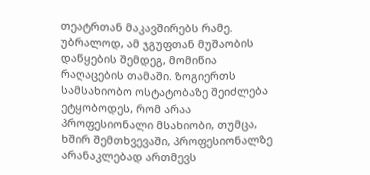თეატრთან მაკავშირებს რამე. უბრალოდ, ამ ჯგუფთან მუშაობის დაწყების შემდეგ, მომიწია რაღაცების თამაში. ზოგიერთს სამსახიობო ოსტატობაზე შეიძლება ეტყობოდეს, რომ არაა პროფესიონალი მსახიობი, თუმცა, ხშირ შემთხვევაში, პროფესიონალზე არანაკლებად ართმევს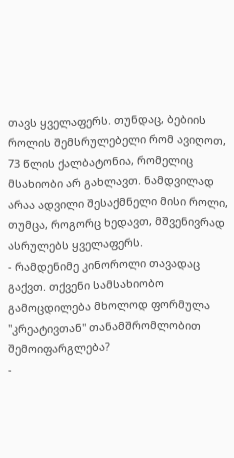თავს ყველაფერს. თუნდაც, ბებიის როლის შემსრულებელი რომ ავიღოთ, 73 წლის ქალბატონია, რომელიც მსახიობი არ გახლავთ. ნამდვილად არაა ადვილი შესაქმნელი მისი როლი, თუმცა, როგორც ხედავთ, მშვენივრად ასრულებს ყველაფერს.
- რამდენიმე კინოროლი თავადაც გაქვთ. თქვენი სამსახიობო გამოცდილება მხოლოდ ფორმულა "კრეატივთან" თანამშრომლობით შემოიფარგლება?
-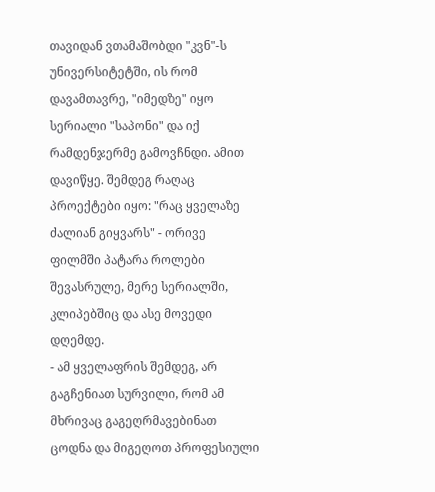თავიდან ვთამაშობდი "კვნ"-ს უნივერსიტეტში, ის რომ დავამთავრე, "იმედზე" იყო სერიალი "საპონი" და იქ რამდენჯერმე გამოვჩნდი. ამით დავიწყე. შემდეგ რაღაც პროექტები იყო: "რაც ყველაზე ძალიან გიყვარს" - ორივე ფილმში პატარა როლები შევასრულე, მერე სერიალში, კლიპებშიც და ასე მოვედი დღემდე.
- ამ ყველაფრის შემდეგ, არ გაგჩენიათ სურვილი, რომ ამ მხრივაც გაგეღრმავებინათ ცოდნა და მიგეღოთ პროფესიული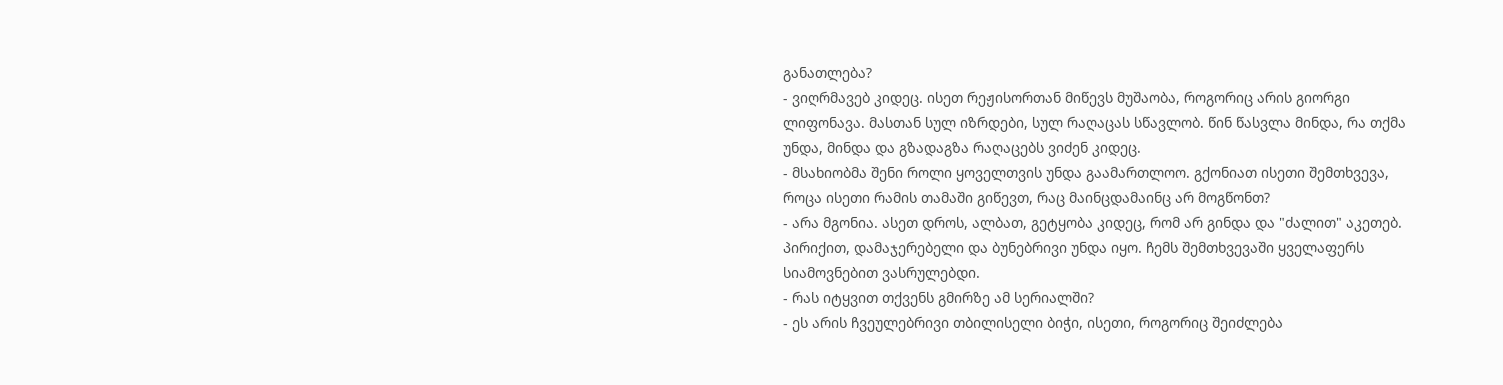განათლება?
- ვიღრმავებ კიდეც. ისეთ რეჟისორთან მიწევს მუშაობა, როგორიც არის გიორგი ლიფონავა. მასთან სულ იზრდები, სულ რაღაცას სწავლობ. წინ წასვლა მინდა, რა თქმა უნდა, მინდა და გზადაგზა რაღაცებს ვიძენ კიდეც.
- მსახიობმა შენი როლი ყოველთვის უნდა გაამართლოო. გქონიათ ისეთი შემთხვევა, როცა ისეთი რამის თამაში გიწევთ, რაც მაინცდამაინც არ მოგწონთ?
- არა მგონია. ასეთ დროს, ალბათ, გეტყობა კიდეც, რომ არ გინდა და "ძალით" აკეთებ. პირიქით, დამაჯერებელი და ბუნებრივი უნდა იყო. ჩემს შემთხვევაში ყველაფერს სიამოვნებით ვასრულებდი.
- რას იტყვით თქვენს გმირზე ამ სერიალში?
- ეს არის ჩვეულებრივი თბილისელი ბიჭი, ისეთი, როგორიც შეიძლება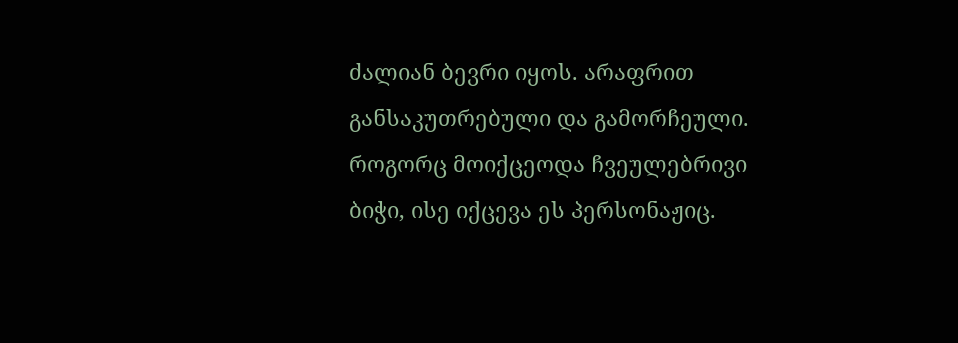ძალიან ბევრი იყოს. არაფრით განსაკუთრებული და გამორჩეული. როგორც მოიქცეოდა ჩვეულებრივი ბიჭი, ისე იქცევა ეს პერსონაჟიც.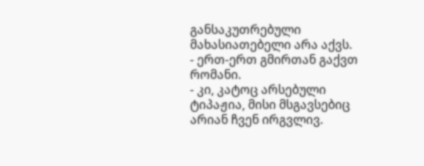განსაკუთრებული მახასიათებელი არა აქვს.
- ერთ-ერთ გმირთან გაქვთ რომანი.
- კი, კატოც არსებული ტიპაჟია, მისი მსგავსებიც არიან ჩვენ ირგვლივ.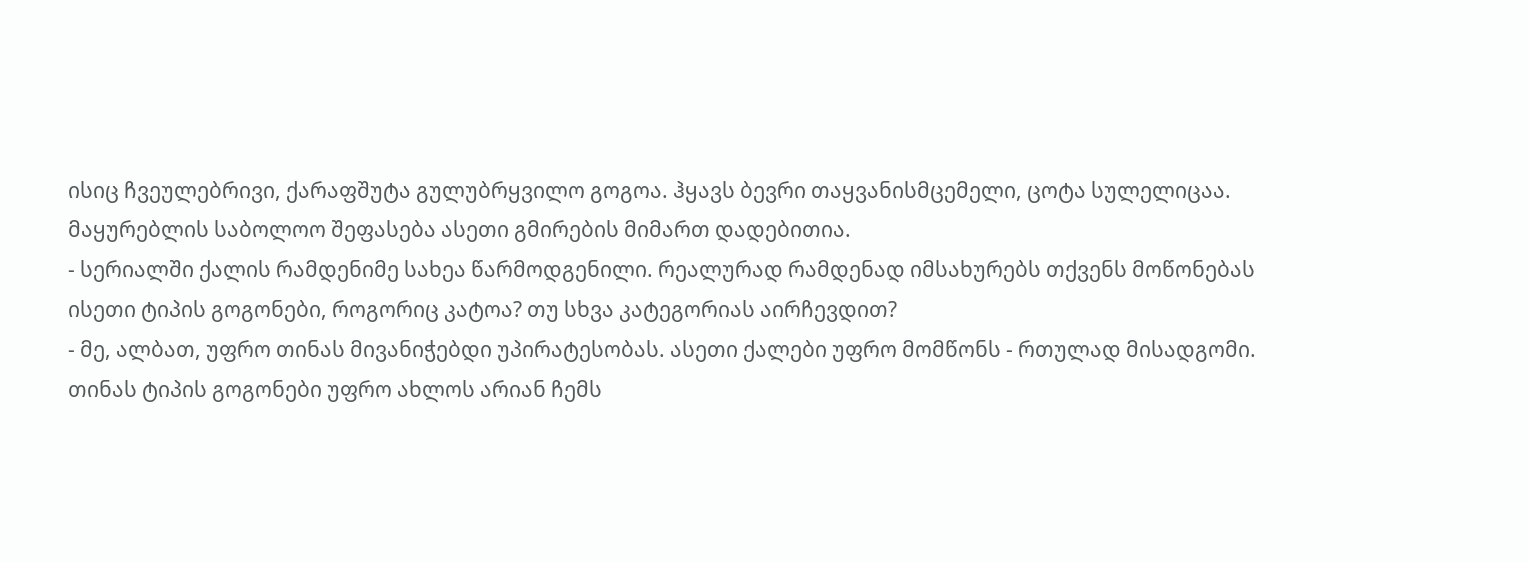ისიც ჩვეულებრივი, ქარაფშუტა გულუბრყვილო გოგოა. ჰყავს ბევრი თაყვანისმცემელი, ცოტა სულელიცაა. მაყურებლის საბოლოო შეფასება ასეთი გმირების მიმართ დადებითია.
- სერიალში ქალის რამდენიმე სახეა წარმოდგენილი. რეალურად რამდენად იმსახურებს თქვენს მოწონებას ისეთი ტიპის გოგონები, როგორიც კატოა? თუ სხვა კატეგორიას აირჩევდით?
- მე, ალბათ, უფრო თინას მივანიჭებდი უპირატესობას. ასეთი ქალები უფრო მომწონს - რთულად მისადგომი. თინას ტიპის გოგონები უფრო ახლოს არიან ჩემს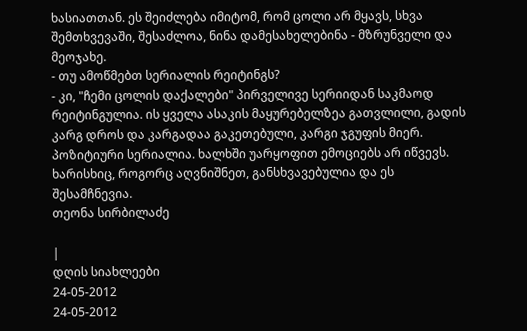ხასიათთან. ეს შეიძლება იმიტომ, რომ ცოლი არ მყავს, სხვა შემთხვევაში, შესაძლოა, ნინა დამესახელებინა - მზრუნველი და მეოჯახე.
- თუ ამოწმებთ სერიალის რეიტინგს?
- კი, "ჩემი ცოლის დაქალები" პირველივე სერიიდან საკმაოდ რეიტინგულია. ის ყველა ასაკის მაყურებელზეა გათვლილი, გადის კარგ დროს და კარგადაა გაკეთებული, კარგი ჯგუფის მიერ. პოზიტიური სერიალია. ხალხში უარყოფით ემოციებს არ იწვევს. ხარისხიც, როგორც აღვნიშნეთ, განსხვავებულია და ეს შესამჩნევია.
თეონა სირბილაძე

|
დღის სიახლეები
24-05-2012
24-05-2012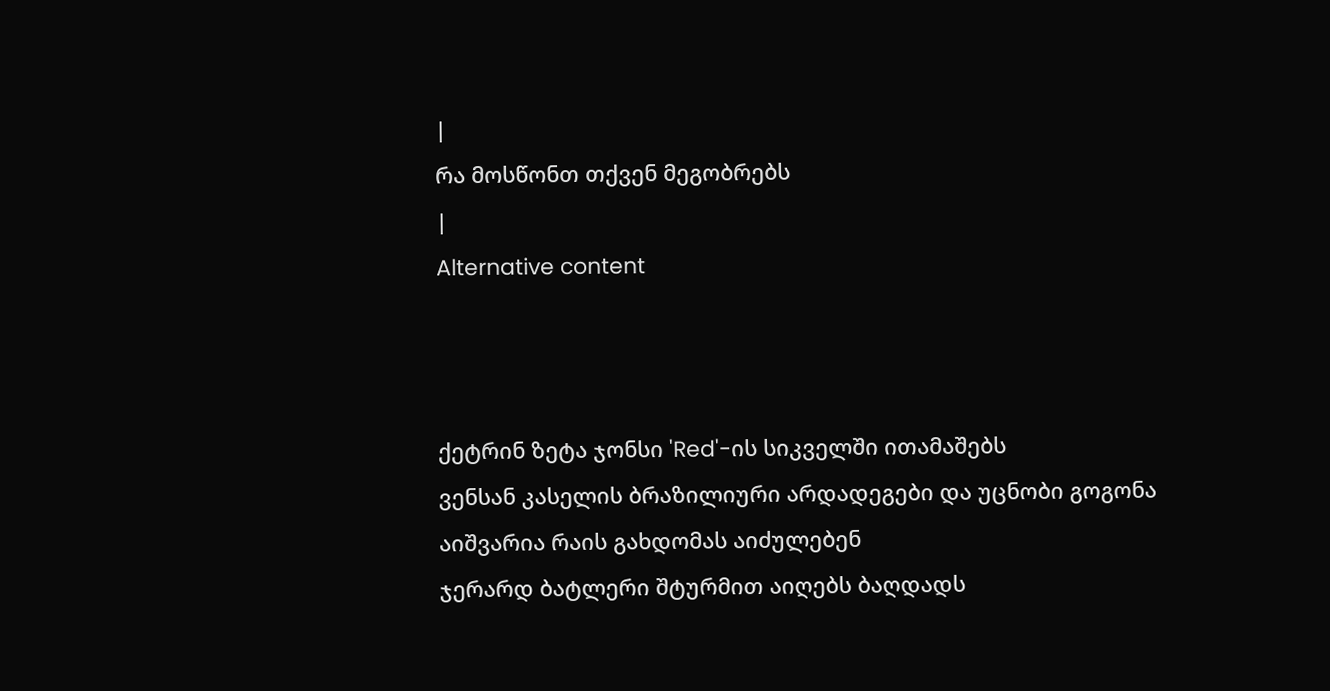|
რა მოსწონთ თქვენ მეგობრებს
|
Alternative content



ქეტრინ ზეტა ჯონსი 'Red'-ის სიკველში ითამაშებს
ვენსან კასელის ბრაზილიური არდადეგები და უცნობი გოგონა
აიშვარია რაის გახდომას აიძულებენ
ჯერარდ ბატლერი შტურმით აიღებს ბაღდადს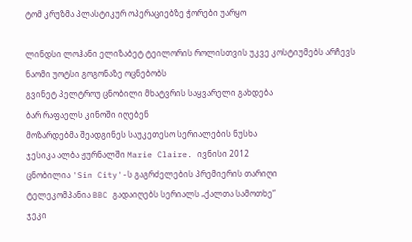ტომ კრუზმა პლასტიკურ ოპერაციებზე ჭორები უარყო

ლინდსი ლოჰანი ელიზაბეტ ტეილორის როლისთვის უკვე კოსტიუმებს არჩევს
ნაომი უოტსი გოგონაზე ოცნებობს
გვინეტ პელტროუ ცნობილი მხატვრის საყვარელი გახდება
ბარ რაფაელს კინოში იღებენ
მოზარდებმა შეადგინეს საუკეთესო სერიალების ნუსხა
ჯესიკა ალბა ჟურნალში Marie Claire. ივნისი 2012
ცნობილია 'Sin City'-ს გაგრძელების პრემიერის თარიღი
ტელეკომპანია BBC გადაიღებს სერიალს „ქალთა სამოთხე“
ჯეკი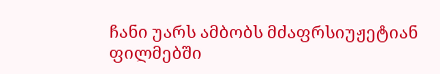ჩანი უარს ამბობს მძაფრსიუჟეტიან ფილმებში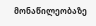მონაწილეობაზე